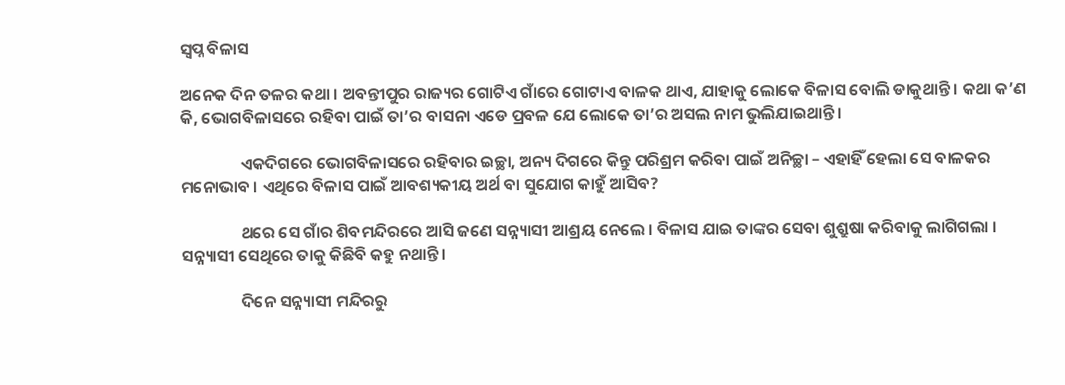ସ୍ୱପ୍ନ ବିଳାସ

ଅନେକ ଦିନ ତଳର କଥା । ଅବନ୍ତୀପୁର ରାଜ୍ୟର ଗୋଟିଏ ଗାଁରେ ଗୋଟାଏ ବାଳକ ଥାଏ, ଯାହାକୁ ଲୋକେ ବିଳାସ ବୋଲି ଡାକୁଥାନ୍ତି । କଥା କ’ଣ କି, ଭୋଗବିଳାସରେ ରହିବା ପାଇଁ ତା’ର ବାସନା ଏଡେ ପ୍ରବଳ ଯେ ଲୋକେ ତା’ର ଅସଲ ନାମ ଭୁଲିଯାଇଥାନ୍ତି ।

                ଏକଦିଗରେ ଭୋଗବିଳାସରେ ରହିବାର ଇଚ୍ଛା, ଅନ୍ୟ ଦିଗରେ କିନ୍ତୁ ପରିଶ୍ରମ କରିବା ପାଇଁ ଅନିଚ୍ଛା – ଏହାହିଁ ହେଲା ସେ ବାଳକର ମନୋଭାବ । ଏଥିରେ ବିଳାସ ପାଇଁ ଆବଶ୍ୟକୀୟ ଅର୍ଥ ବା ସୁଯୋଗ କାହୁଁ ଆସିବ?

                ଥରେ ସେ ଗାଁର ଶିବମନ୍ଦିରରେ ଆସି ଜଣେ ସନ୍ନ୍ୟାସୀ ଆଶ୍ରୟ ନେଲେ । ବିଳାସ ଯାଇ ତାଙ୍କର ସେବା ଶୁଶ୍ରୁଷା କରିବାକୁ ଲାଗିଗଲା । ସନ୍ନ୍ୟାସୀ ସେଥିରେ ତାକୁ କିଛିବି କହୁ ନଥାନ୍ତି ।

                ଦିନେ ସନ୍ନ୍ୟାସୀ ମନ୍ଦିରରୁ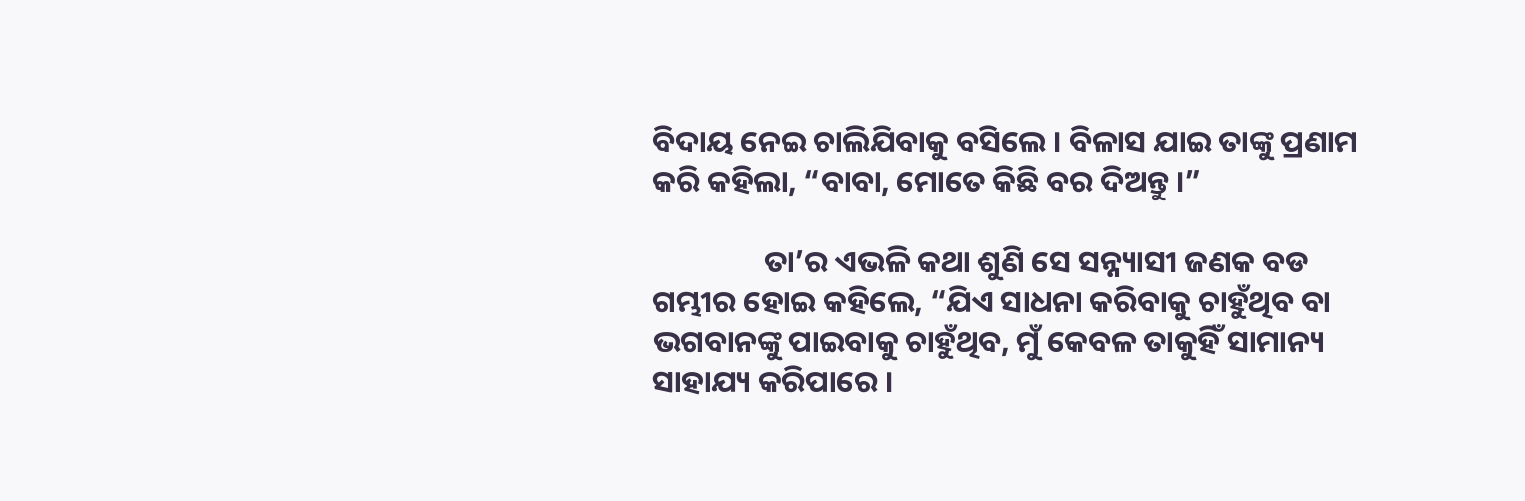ବିଦାୟ ନେଇ ଚାଲିଯିବାକୁ ବସିଲେ । ବିଳାସ ଯାଇ ତାଙ୍କୁ ପ୍ରଣାମ କରି କହିଲା, “ବାବା, ମୋତେ କିଛି ବର ଦିଅନ୍ତୁ ।”

                ତା’ର ଏଭଳି କଥା ଶୁଣି ସେ ସନ୍ନ୍ୟାସୀ ଜଣକ ବଡ ଗମ୍ଭୀର ହୋଇ କହିଲେ, “ଯିଏ ସାଧନା କରିବାକୁ ଚାହୁଁଥିବ ବା ଭଗବାନଙ୍କୁ ପାଇବାକୁ ଚାହୁଁଥିବ, ମୁଁ କେବଳ ତାକୁହିଁ ସାମାନ୍ୟ ସାହାଯ୍ୟ କରିପାରେ ।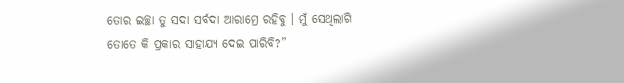ତୋର ଇଚ୍ଛା ତୁ ସଦା ସର୍ବଦା ଆରାମ୍ରେ ରହିବୁ । ମୁଁ ସେଥିଲାଗି ତୋତେ କି ପ୍ରକାର ସାହାଯ୍ୟ ଦେଇ ପାରିବି?”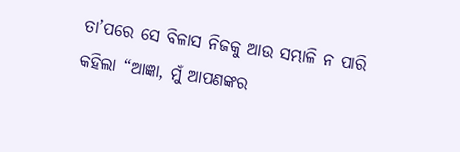ତା’ପରେ ସେ ବିଳାସ ନିଜକୁ ଆଉ ସମ୍ଭାଳି ନ ପାରି କହିଲା “ଆଜ୍ଞା, ମୁଁ ଆପଣଙ୍କର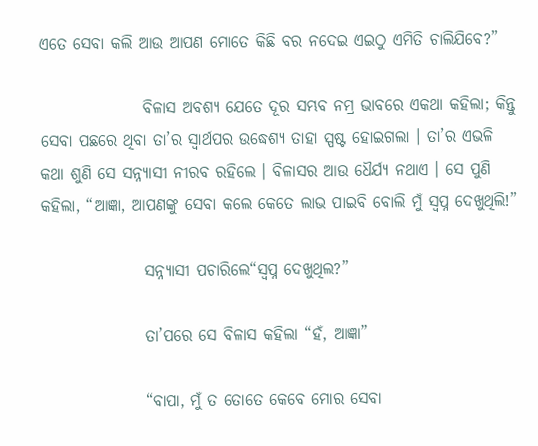ଏତେ ସେବା କଲି ଆଉ ଆପଣ ମୋତେ କିଛି ବର ନଦେଇ ଏଇଠୁ ଏମିତି ଚାଲିଯିବେ?”

                ବିଳାସ ଅବଶ୍ୟ ଯେତେ ଦୂର ସମ୍ଭବ ନମ୍ର ଭାବରେ ଏକଥା କହିଲା; କିନ୍ତୁ ସେବା ପଛରେ ଥିବା ତା’ର ସ୍ୱାର୍ଥପର ଉଦ୍ଧେଶ୍ୟ ତାହା ସ୍ପଷ୍ଟ ହୋଇଗଲା । ତା’ର ଏଭଳି କଥା ଶୁଣି ସେ ସନ୍ନ୍ୟାସୀ ନୀରବ ରହିଲେ । ବିଳାସର ଆଉ ଧୈର୍ଯ୍ୟ ନଥାଏ । ସେ ପୁଣି କହିଲା, “ଆଜ୍ଞା, ଆପଣଙ୍କୁ ସେବା କଲେ କେତେ ଲାଭ ପାଇବି ବୋଲି ମୁଁ ସ୍ୱପ୍ନ ଦେଖୁଥିଲି!”

                ସନ୍ନ୍ୟାସୀ ପଚାରିଲେ“ସ୍ୱପ୍ନ ଦେଖୁଥିଲ?”

                ତା’ପରେ ସେ ବିଳାସ କହିଲା “ହଁ, ଆଜ୍ଞା”

                “ବାପା, ମୁଁ ତ ତୋତେ କେବେ ମୋର ସେବା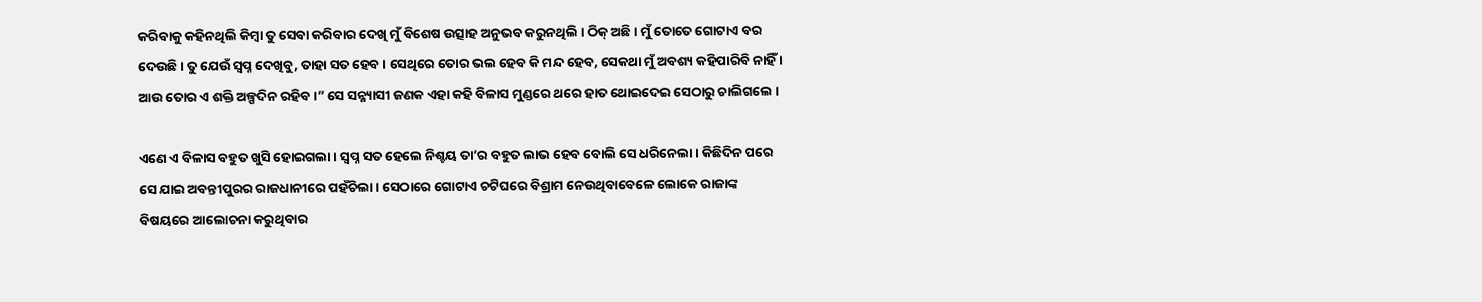କରିବାକୁ କହିନଥିଲି କିମ୍ବା ତୁ ସେବା କରିବାର ଦେଖି ମୁଁ ବିଶେଷ ଉତ୍ସାହ ଅନୁଭବ କରୁନଥିଲି । ଠିକ୍ ଅଛି । ମୁଁ ତୋତେ ଗୋଟାଏ ବର ଦେଉଛି । ତୁ ଯେଉଁ ସ୍ୱପ୍ନ ଦେଖିବୁ, ତାହା ସତ ହେବ । ସେଥିରେ ତୋର ଭଲ ହେବ କି ମନ୍ଦ ହେବ, ସେକଥା ମୁଁ ଅବଶ୍ୟ କହିପାରିବି ନାହିଁ । ଆଉ ତୋର ଏ ଶକ୍ତି ଅଳ୍ପଦିନ ରହିବ ।” ସେ ସନ୍ନ୍ୟାସୀ ଜଣକ ଏହା କହି ବିଳାସ ମୁଣ୍ଡରେ ଥରେ ହାତ ଥୋଇଦେଇ ସେଠାରୁ ଚାଲିଗଲେ ।

ଏଣେ ଏ ବିଳାସ ବହୁତ ଖୁସି ହୋଇଗଲା । ସ୍ୱପ୍ନ ସତ ହେଲେ ନିଶ୍ଚୟ ତା’ର ବହୁତ ଲାଭ ହେବ ବୋଲି ସେ ଧରିନେଲା । କିଛିଦିନ ପରେ ସେ ଯାଇ ଅବନ୍ତୀପୁରର ରାଜଧାନୀରେ ପହଁଚିଲା । ସେଠାରେ ଗୋଟାଏ ଚଟିଘରେ ବିଶ୍ରାମ ନେଉଥିବାବେଳେ ଲୋକେ ରାଜାଙ୍କ ବିଷୟରେ ଆଲୋଚନା କରୁଥିବାର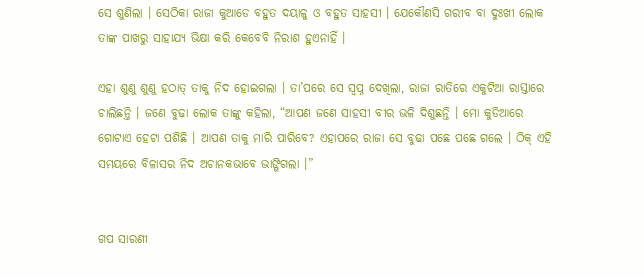ସେ ଶୁଣିଲା । ସେଠିକା ରାଜା କୁଆଡେ ବହୁତ ଦୟାଳୁ ଓ ବହୁତ ସାହସୀ । ଯେକୌଣସି ଗରୀବ ବା ଦୁଃଖୀ ଲୋକ ତାଙ୍କ ପାଖରୁ ସାହାଯ୍ୟ ଭିକ୍ଷା କରି କେବେବି ନିରାଶ ହୁଏନାହିଁ ।

ଏହା ଶୁଣୁ ଶୁଣୁ ହଠାତ୍ ତାକୁ ନିଦ ହୋଇଗଲା । ତା’ପରେ ସେ ସ୍ୱପ୍ନ ଦେଖିଲା, ରାଜା ରାତିରେ ଏକୁଟିଆ ରାସ୍ତାରେ ଚାଲିଛନ୍ତି । ଜଣେ ବୁଢା ଲୋକ ତାଙ୍କୁ କହିଲା, “ଆପଣ ଜଣେ ସାହସୀ ବୀର ଭଳି ଦିଶୁଛନ୍ତି । ମୋ କୁଡିଆରେ ଗୋଟାଏ ହେଟା ପଶିଛି । ଆପଣ ତାକୁ ମାରି ପାରିବେ? ଏହାପରେ ରାଜା ସେ ବୁଢା ପଛେ ପଛେ ଗଲେ । ଠିକ୍ ଏହି ସମୟରେ ବିଳାସର ନିଦ ଅଚାନକଭାବେ ଭାଙ୍ଗିଗଲା ।”


ଗପ ସାରଣୀ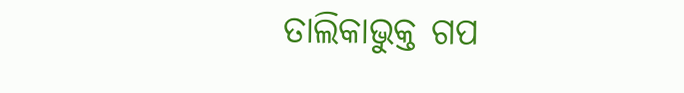ତାଲିକାଭୁକ୍ତ ଗପ